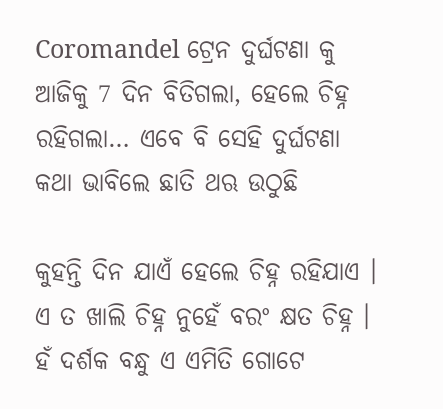Coromandel ଟ୍ରେନ ଦୁର୍ଘଟଣା କୁ ଆଜିକୁ 7 ଦିନ ବିତିଗଲା, ହେଲେ ଚିହ୍ନ ରହିଗଲା… ଏବେ ବି ସେହି ଦୁର୍ଘଟଣା କଥା ଭାବିଲେ ଛାତି ଥଋ ଉଠୁଛି

କୁହନ୍ତି ଦିନ ଯାଏଁ ହେଲେ ଚିହ୍ନ ରହିଯାଏ । ଏ ତ ଖାଲି ଚିହ୍ନ ନୁହେଁ ବରଂ କ୍ଷତ ଚିହ୍ନ । ହଁ ଦର୍ଶକ ବନ୍ଧୁ ଏ ଏମିତି ଗୋଟେ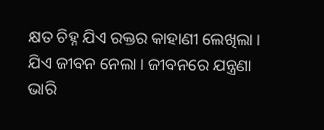କ୍ଷତ ଚିହ୍ନ ଯିଏ ରକ୍ତର କାହାଣୀ ଲେଖିଲା । ଯିଏ ଜୀବନ ନେଲା । ଜୀବନରେ ଯନ୍ତ୍ରଣା ଭାରି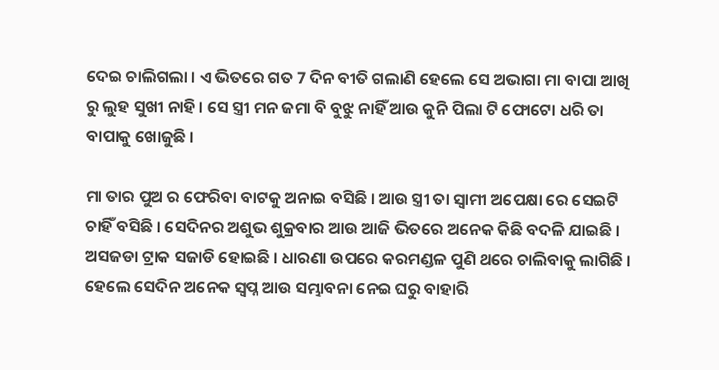ଦେଇ ଚାଲିଗଲା । ଏ ଭିତରେ ଗତ 7 ଦିନ ବୀତି ଗଲାଣି ହେଲେ ସେ ଅଭାଗା ମା ବାପା ଆଖି ରୁ ଲୁହ ସୁଖୀ ନାହି । ସେ ସ୍ତ୍ରୀ ମନ ଜମା ବି ବୁଝୁ ନାହିଁ ଆଉ କୁନି ପିଲା ଟି ଫୋଟୋ ଧରି ତା ବାପାକୁ ଖୋଜୁଛି ।

ମା ତାର ପୁଅ ର ଫେରିବା ବାଟକୁ ଅନାଇ ବସିଛି । ଆଉ ସ୍ତ୍ରୀ ତା ସ୍ଵାମୀ ଅପେକ୍ଷା ରେ ସେଇଟି ଚାହିଁ ବସିଛି । ସେଦିନର ଅଶୁଭ ଶୁକ୍ରବାର ଆଉ ଆଜି ଭିତରେ ଅନେକ କିଛି ବଦଳି ଯାଇଛି । ଅସଜଡା ଟ୍ରାକ ସଜାଡି ହୋଇଛି । ଧାରଣା ଉପରେ କରମଣ୍ଡଳ ପୁଣି ଥରେ ଚାଲିବାକୁ ଲାଗିଛି । ହେଲେ ସେଦିନ ଅନେକ ସ୍ଵପ୍ନ ଆଉ ସମ୍ଭାବନା ନେଇ ଘରୁ ବାହାରି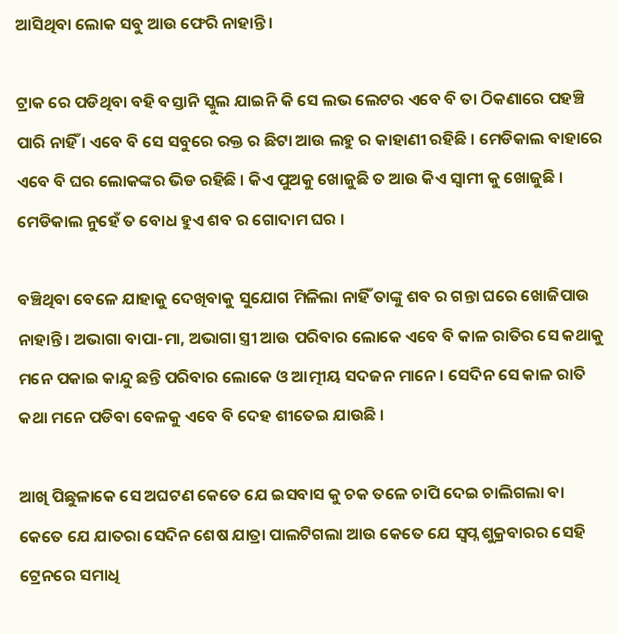ଆସିଥିବା ଲୋକ ସବୁ ଆଉ ଫେରି ନାହାନ୍ତି ।

ଟ୍ରାକ ରେ ପଡିଥିବା ବହି ବସ୍ତାନି ସ୍କୁଲ ଯାଇନି କି ସେ ଲଭ ଲେଟର ଏବେ ବି ତା ଠିକଣାରେ ପହଞ୍ଚି ପାରି ନାହିଁ । ଏବେ ବି ସେ ସବୁରେ ରକ୍ତ ର ଛିଟା ଆଉ ଲହୁ ର କାହାଣୀ ରହିଛି । ମେଡିକାଲ ବାହାରେ ଏବେ ବି ଘର ଲୋକଙ୍କର ଭିଡ ରହିଛି । କିଏ ପୁଅକୁ ଖୋଜୁଛି ତ ଆଉ କିଏ ସ୍ଵାମୀ କୁ ଖୋଜୁଛି । ମେଡିକାଲ ନୁହେଁ ତ ବୋଧ ହୁଏ ଶବ ର ଗୋଦାମ ଘର ।

ବଞ୍ଚିଥିବା ବେଳେ ଯାହାକୁ ଦେଖିବାକୁ ସୁଯୋଗ ମିଳିଲା ନାହିଁ ତାଙ୍କୁ ଶବ ର ଗନ୍ତା ଘରେ ଖୋଜିପାଉ ନାହାନ୍ତି । ଅଭାଗା ବାପା-ମା, ଅଭାଗା ସ୍ତ୍ରୀ ଆଉ ପରିବାର ଲୋକେ ଏବେ ବି କାଳ ରାତିର ସେ କଥାକୁ ମନେ ପକାଇ କାନ୍ଦୁ ଛନ୍ତି ପରିବାର ଲୋକେ ଓ ଆତ୍ମୀୟ ସଦଜନ ମାନେ । ସେଦିନ ସେ କାଳ ରାତି କଥା ମନେ ପଡିବା ବେଳକୁ ଏବେ ବି ଦେହ ଶୀତେଇ ଯାଉଛି ।

ଆଖି ପିଛୁଳାକେ ସେ ଅଘଟଣ କେତେ ଯେ ଇସବାସ କୁ ଚକ ତଳେ ଚାପି ଦେଇ ଚାଲିଗଲା ବା କେତେ ଯେ ଯାତରା ସେଦିନ ଶେଷ ଯାତ୍ରା ପାଲଟିଗଲା ଆଉ କେତେ ଯେ ସ୍ଵପ୍ନ ଶୁକ୍ରବାରର ସେହି ଟ୍ରେନରେ ସମାଧି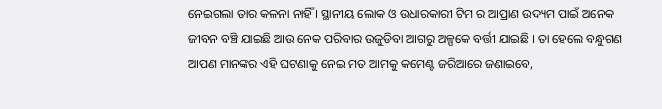ନେଇଗଲା ତାର କଳନା ନାହିଁ । ସ୍ଥାନୀୟ ଲୋକ ଓ ଉଧାରକାରୀ ଟିମ ର ଆପ୍ରାଣ ଉଦ୍ୟମ ପାଇଁ ଅନେକ ଜୀବନ ବଞ୍ଚି ଯାଇଛି ଆଉ ନେକ ପରିବାର ଉଜୁଡିବା ଆଗରୁ ଅଳ୍ପକେ ବର୍ତ୍ତୀ ଯାଇଛି । ତା ହେଲେ ବନ୍ଧୁଗଣ ଆପଣ ମାନଙ୍କର ଏହି ଘଟଣାକୁ ନେଇ ମତ ଆମକୁ କମେଣ୍ଟ ଜରିଆରେ ଜଣାଇବେ,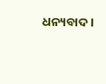ଧନ୍ୟବାଦ ।